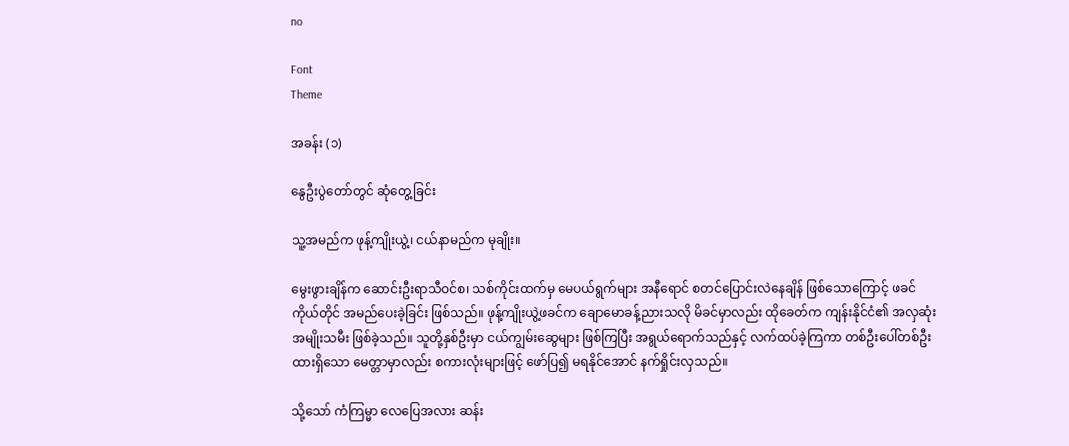no

Font
Theme

အခန်း (၁)

နွေဦးပွဲတော်တွင် ဆုံတွေ့ခြင်း

သူ့အမည်က ဖုန့်ကျိုးယွဲ့၊ ငယ်နာမည်က မုချိုး။

မွေးဖွားချိန်က ဆောင်းဦးရာသီဝင်စ၊ သစ်ကိုင်းထက်မှ မေပယ်ရွက်များ အနီရောင် စတင်ပြောင်းလဲနေချိန် ဖြစ်သောကြောင့် ဖခင်ကိုယ်တိုင် အမည်ပေးခဲ့ခြင်း ဖြစ်သည်။ ဖုန့်ကျိုးယွဲ့ဖခင်က ချောမောခန့်ညားသလို မိခင်မှာလည်း ထိုခေတ်က ကျန်းနိုင်ငံ၏ အလှဆုံးအမျိုးသမီး ဖြစ်ခဲ့သည်။ သူတို့နှစ်ဦးမှာ ငယ်ကျွမ်းဆွေများ ဖြစ်ကြပြီး အရွယ်ရောက်သည်နှင့် လက်ထပ်ခဲ့ကြကာ တစ်ဦးပေါ်တစ်ဦး ထားရှိသော မေတ္တာမှာလည်း စကားလုံးများဖြင့် ဖော်ပြ၍ မရနိုင်အောင် နက်ရှိုင်းလှသည်။

သို့သော် ကံကြမ္မာ လေပြေအလား ဆန်း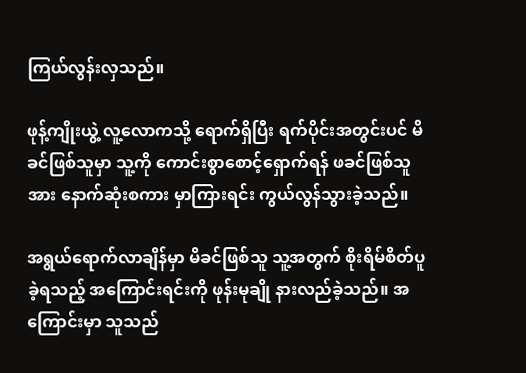ကြယ်လွန်းလှသည်။

ဖုန့်ကျိုးယွဲ့ လူ့လောကသို့ ရောက်ရှိပြီး ရက်ပိုင်းအတွင်းပင် မိခင်ဖြစ်သူမှာ သူ့ကို ကောင်းစွာစောင့်ရှောက်ရန် ဖခင်ဖြစ်သူအား နောက်ဆုံးစကား မှာကြားရင်း ကွယ်လွန်သွားခဲ့သည်။

အရွယ်ရောက်လာချိန်မှာ မိခင်ဖြစ်သူ သူ့အတွက် စိုးရိမ်စိတ်ပူခဲ့ရသည့် အကြောင်းရင်းကို ဖုန်းမုချို နားလည်ခဲ့သည်။ အကြောင်းမှာ သူသည်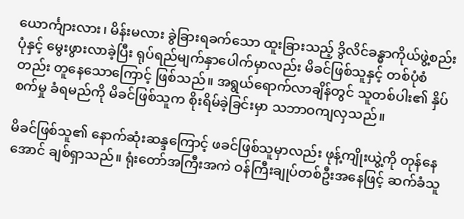ယောင်္ကျားလား၊ မိန်းမလား ခွဲခြားရခက်သော ထူးခြားသည့် ဒွိလိင်ခန္ဓာကိုယ်ဖွဲ့စည်းပုံနှင့် မွေးဖွားလာခဲ့ပြီး ရုပ်ရည်မျက်နှာပေါက်မှာလည်း မိခင်ဖြစ်သူနှင့် တစ်ပုံစံတည်း တူနေသောကြောင့် ဖြစ်သည်။ အရွယ်ရောက်လာချိန်တွင် သူတစ်ပါး၏ နှိပ်စက်မှု ခံရမည်ကို မိခင်ဖြစ်သူက စိုးရိမ်ခဲ့ခြင်းမှာ သဘာဝကျလှသည်။

မိခင်ဖြစ်သူ၏ နောက်ဆုံးဆန္ဒကြောင့် ဖခင်ဖြစ်သူမှာလည်း ဖုန့်ကျိုးယွဲ့ကို တုန်နေအောင် ချစ်ရှာသည်။ ရုံးတော်အကြီးအကဲ ဝန်ကြီးချုပ်တစ်ဦးအနေဖြင့် ဆက်ခံသူ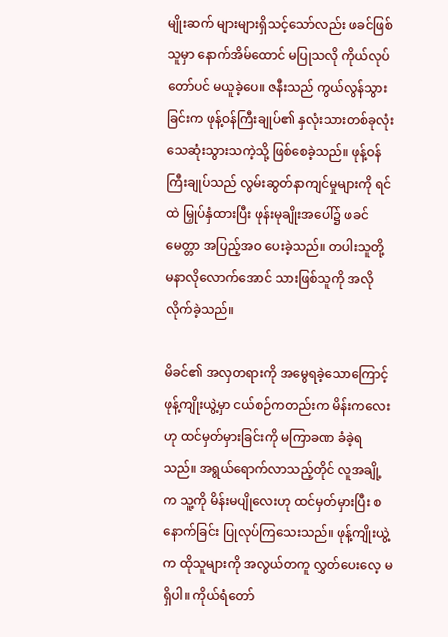မျိုးဆက် များများရှိသင့်သော်လည်း ဖခင်ဖြစ်သူမှာ နောက်အိမ်ထောင် မပြုသလို ကိုယ်လုပ်တော်ပင် မယူခဲ့ပေ။ ဇနီးသည် ကွယ်လွန်သွားခြင်းက ဖုန့်ဝန်ကြီးချုပ်၏ နှလုံးသားတစ်ခုလုံး သေဆုံးသွားသကဲ့သို့ ဖြစ်စေခဲ့သည်။ ဖုန့်ဝန်ကြီးချုပ်သည် လွမ်းဆွတ်နာကျင်မှုများကို ရင်ထဲ မြှုပ်နှံထားပြီး ဖုန်းမုချိုးအပေါ်၌ ဖခင်မေတ္တာ အပြည့်အဝ ပေးခဲ့သည်။ တပါးသူတို့ မနာလိုလောက်အောင် သားဖြစ်သူကို အလိုလိုက်ခဲ့သည်။

မိခင်၏ အလှတရားကို အမွေရခဲ့သောကြောင့် ဖုန့်ကျိုးယွဲ့မှာ ငယ်စဉ်ကတည်းက မိန်းကလေးဟု ထင်မှတ်မှားခြင်းကို မကြာခဏ ခံခဲ့ရသည်။ အရွယ်ရောက်လာသည့်တိုင် လူအချို့က သူ့ကို မိန်းမပျိုလေးဟု ထင်မှတ်မှားပြီး စနောက်ခြင်း ပြုလုပ်ကြသေးသည်။ ဖုန့်ကျိုးယွဲ့က ထိုသူများကို အလွယ်တကူ လွှတ်ပေးလေ့ မရှိပါ။ ကိုယ်ရံတော်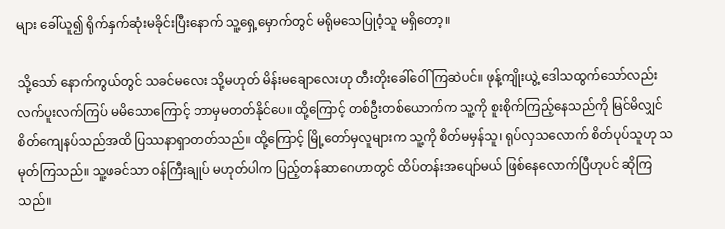များ ခေါ်ယူ၍ ရိုက်နှက်ဆုံးမခိုင်းပြီးနောက် သူ့ရှေ့မှောက်တွင် မရိုမသေပြုဝံ့သူ မရှိတော့။

သို့သော် နောက်ကွယ်တွင် သခင်မလေး သို့မဟုတ် မိန်းမချောလေးဟု တီးတိုးခေါ်ဝေါ်ကြဆဲပင်။ ဖုန့်ကျိုးယွဲ့ ဒေါသထွက်သော်လည်း လက်ပူးလက်ကြပ် မမိသောကြောင့် ဘာမှမတတ်နိုင်ပေ။ ထို့ကြောင့် တစ်ဦးတစ်ယောက်က သူ့ကို စူးစိုက်ကြည့်နေသည်ကို မြင်မိလျှင် စိတ်ကျေနပ်သည်အထိ ပြဿနာရှာတတ်သည်။ ထို့ကြောင့် မြို့တော်မှလူများက သူ့ကို စိတ်မမှန်သူ၊ ရုပ်လှသလောက် စိတ်ပုပ်သူဟု သမုတ်ကြသည်။ သူ့ဖခင်သာ ဝန်ကြီးချုပ် မဟုတ်ပါက ပြည့်တန်ဆာဂေဟာတွင် ထိပ်တန်းအပျော်မယ် ဖြစ်နေလောက်ပြီဟုပင် ဆိုကြသည်။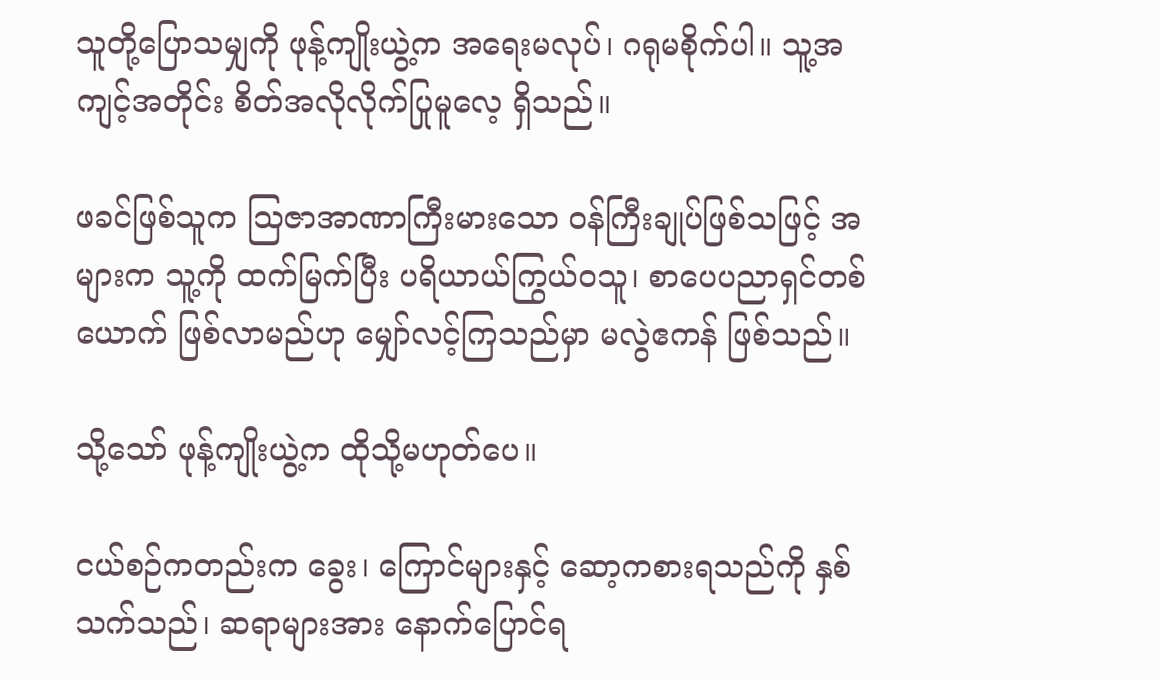သူတို့ပြောသမျှကို ဖုန့်ကျိုးယွဲ့က အရေးမလုပ်၊ ဂရုမစိုက်ပါ။ သူ့အကျင့်အတိုင်း စိတ်အလိုလိုက်ပြုမူလေ့ ရှိသည်။

ဖခင်ဖြစ်သူက သြဇာအာဏာကြီးမားသော ဝန်ကြီးချုပ်ဖြစ်သဖြင့် အများက သူ့ကို ထက်မြက်ပြီး ပရိယာယ်ကြွယ်ဝသူ၊ စာပေပညာရှင်တစ်ယောက် ဖြစ်လာမည်ဟု မျှော်လင့်ကြသည်မှာ မလွဲဧကန် ဖြစ်သည်။

သို့သော် ဖုန့်ကျိုးယွဲ့က ထိုသို့မဟုတ်ပေ။

ငယ်စဉ်ကတည်းက ခွေး၊ ကြောင်များနှင့် ဆော့ကစားရသည်ကို နှစ်သက်သည်၊ ဆရာများအား နောက်ပြောင်ရ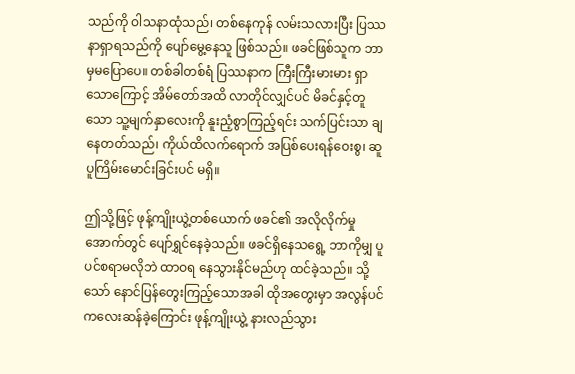သည်ကို ဝါသနာထုံသည်၊ တစ်နေကုန် လမ်းသလားပြီး ပြဿနာရှာရသည်ကို ပျော်မွေ့နေသူ ဖြစ်သည်။ ဖခင်ဖြစ်သူက ဘာမှမပြောပေ။ တစ်ခါတစ်ရံ ပြဿနာက ကြီးကြီးမားမား ရှာသောကြောင့် အိမ်တော်အထိ လာတိုင်လျှင်ပင် မိခင်နှင့်တူသော သူ့မျက်နှာလေးကို နူးညံ့စွာကြည့်ရင်း သက်ပြင်းသာ ချနေတတ်သည်၊ ကိုယ်ထိလက်ရောက် အပြစ်ပေးရန်ဝေးစွ၊ ဆူပူကြိမ်းမောင်းခြင်းပင် မရှိ။

ဤသို့ဖြင့် ဖုန့်ကျိုးယွဲ့တစ်ယောက် ဖခင်၏ အလိုလိုက်မှုအောက်တွင် ပျော်ရွှင်နေခဲ့သည်။ ဖခင်ရှိနေသရွေ့ ဘာကိုမျှ ပူပင်စရာမလိုဘဲ ထာဝရ နေသွားနိုင်မည်ဟု ထင်ခဲ့သည်။ သို့သော် နောင်ပြန်တွေးကြည့်သောအခါ ထိုအတွေးမှာ အလွန်ပင် ကလေးဆန်ခဲ့ကြောင်း ဖုန့်ကျိုးယွဲ့ နားလည်သွား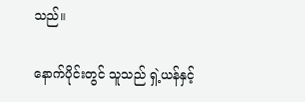သည်။

နောက်ပိုင်းတွင် သူသည် ရှဲ့ယန်နှင့်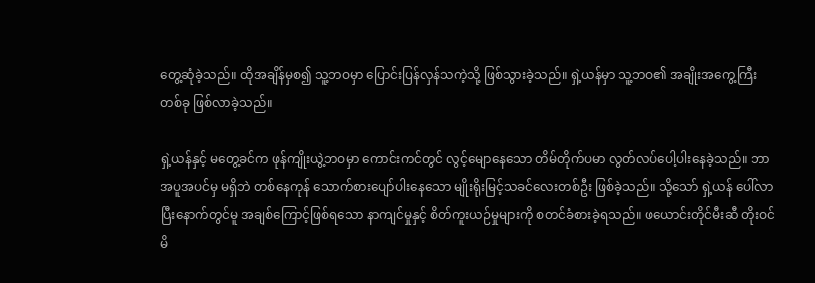တွေ့ဆုံခဲ့သည်။ ထိုအချိန်မှစ၍ သူ့ဘဝမှာ ပြောင်းပြန်လှန်သကဲ့သို့ ဖြစ်သွားခဲ့သည်။ ရှဲ့ယန်မှာ သူ့ဘဝ၏ အချိုးအကွေ့ကြီးတစ်ခု ဖြစ်လာခဲ့သည်။

ရှဲ့ယန်နှင့် မတွေ့ခင်က ဖုန်ကျိုးယွဲ့ဘဝမှာ ကောင်းကင်တွင် လွင့်မျောနေသော တိမ်တိုက်ပမာ လွတ်လပ်ပေါ့ပါးနေခဲ့သည်။ ဘာအပူအပင်မှ မရှိဘဲ တစ်နေကုန် သောက်စားပျော်ပါးနေသော မျိုးရိုးမြင့်သခင်လေးတစ်ဦး ဖြစ်ခဲ့သည်။ သို့သော် ရှဲ့ယန် ပေါ်လာပြီးနောက်တွင်မူ အချစ်ကြောင့်ဖြစ်ရသော နာကျင်မှုနှင့် စိတ်ကူးယဉ်မှုများကို စတင်ခံစားခဲ့ရသည်။ ဖယောင်းတိုင်မီးဆီ တိုးဝင်မိ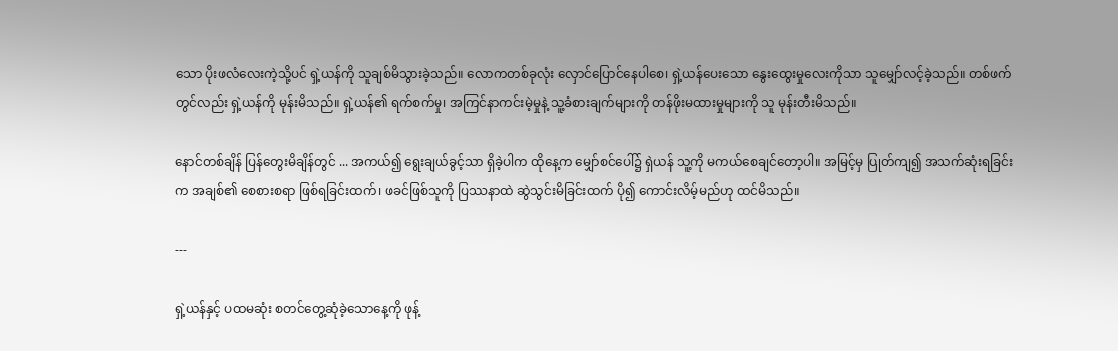သော ပိုးဖလံလေးကဲ့သို့ပင် ရှဲ့ယန်ကို သူချစ်မိသွားခဲ့သည်။ လောကတစ်ခုလုံး လှောင်ပြောင်နေပါစေ၊ ရှဲ့ယန်ပေးသော နွေးထွေးမှုလေးကိုသာ သူမျှော်လင့်ခဲ့သည်။ တစ်ဖက်တွင်လည်း ရှဲ့ယန်ကို မုန်းမိသည်။ ရှဲ့ယန်၏ ရက်စက်မှု၊ အကြင်နာကင်းမဲ့မှုနဲ့ သူ့ခံစားချက်များကို တန်ဖိုးမထားမှုများကို သူ မုန်းတီးမိသည်။

နောင်တစ်ချိန် ပြန်တွေးမိချိန်တွင် ... အကယ်၍ ရွေးချယ်ခွင့်သာ ရှိခဲ့ပါက ထိုနေ့က မျှော်စင်ပေါ်၌ ရှဲယန် သူ့ကို မကယ်စေချင်တော့ပါ။ အမြင့်မှ ပြုတ်ကျ၍ အသက်ဆုံးရခြင်းက အချစ်၏ စေစားစရာ ဖြစ်ရခြင်းထက်၊ ဖခင်ဖြစ်သူကို ပြဿနာထဲ ဆွဲသွင်းမိခြင်းထက် ပို၍ ကောင်းလိမ့်မည်ဟု ထင်မိသည်။

---

ရှဲ့ယန်နှင့် ပထမဆုံး စတင်တွေ့ဆုံခဲ့သောနေ့ကို ဖုန့်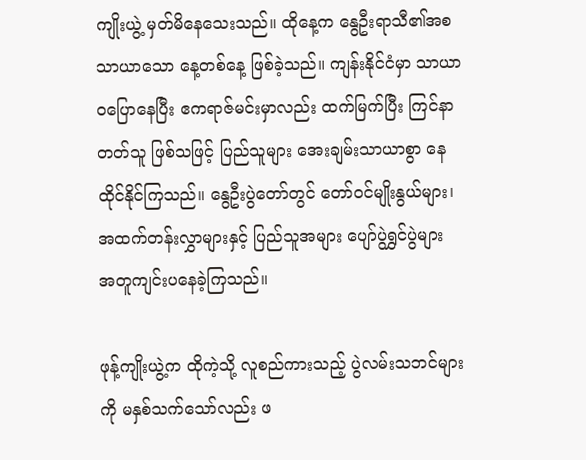ကျိုးယွဲ့ မှတ်မိနေသေးသည်။ ထိုနေ့က နွေဦးရာသီ၏အစ သာယာသော နေ့တစ်နေ့ ဖြစ်ခဲ့သည်။ ကျန်းနိုင်ငံမှာ သာယာဝပြောနေပြီး ဧကရာဇ်မင်းမှာလည်း ထက်မြက်ပြီး ကြင်နာတတ်သူ ဖြစ်သဖြင့် ပြည်သူများ အေးချမ်းသာယာစွာ နေထိုင်နိုင်ကြသည်။ နွေဦးပွဲတော်တွင် တော်ဝင်မျိုးနွယ်များ၊ အထက်တန်းလွှာများနှင့် ပြည်သူအများ ပျော်ပွဲရွှင်ပွဲများ အတူကျင်းပနေခဲ့ကြသည်။

ဖုန့်ကျိုးယွဲ့က ထိုကဲ့သို့ လူစည်ကားသည့် ပွဲလမ်းသဘင်များကို မနှစ်သက်သော်လည်း ဖ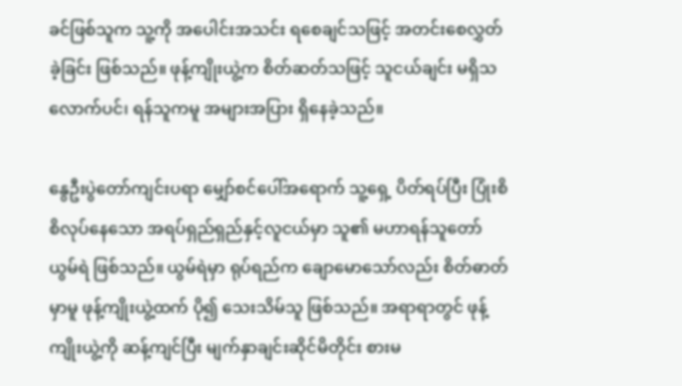ခင်ဖြစ်သူက သူ့ကို အပေါင်းအသင်း ရစေချင်သဖြင့် အတင်းစေလွှတ်ခဲ့ခြင်း ဖြစ်သည်။ ဖုန့်ကျိုးယွဲ့က စိတ်ဆတ်သဖြင့် သူငယ်ချင်း မရှိသလောက်ပင်၊ ရန်သူကမူ အများအပြား ရှိနေခဲ့သည်။

နွေဦးပွဲတော်ကျင်းပရာ မျှော်စင်ပေါ်အရောက် သူ့ရှေ့ ပိတ်ရပ်ပြီး ပြုံးစိစိလုပ်နေသော အရပ်ရှည်ရှည်နှင့်လူငယ်မှာ သူ၏ မဟာရန်သူတော်ယွမ်ရဲ ဖြစ်သည်။ ယွမ်ရဲမှာ ရုပ်ရည်က ချောမောသော်လည်း စိတ်ဓာတ်မှာမူ ဖုန့်ကျိုးယွဲ့ထက် ပို၍ သေးသိမ်သူ ဖြစ်သည်။ အရာရာတွင် ဖုန့်ကျိုးယွဲ့ကို ဆန့်ကျင်ပြီး မျက်နှာချင်းဆိုင်မိတိုင်း စားမ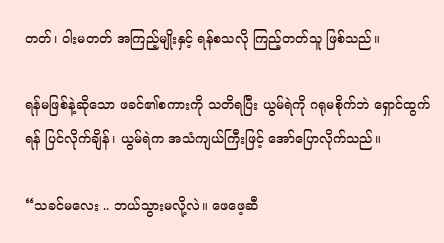တတ်၊ ဝါးမတတ် အကြည့်မျိုးနှင့် ရန်စသလို ကြည့်တတ်သူ ဖြစ်သည်။

ရန်မဖြစ်နဲ့ဆိုသော ဖခင်၏စကားကို သတိရပြီး ယွမ်ရဲကို ဂရုမစိုက်ဘဲ ရှောင်ထွက်ရန် ပြင်လိုက်ချိန်၊ ယွမ်ရဲက အသံကျယ်ကြီးဖြင့် အော်ပြောလိုက်သည်။

“သခင်မလေး .. ဘယ်သွားမလို့လဲ။ ဖေဖေ့ဆီ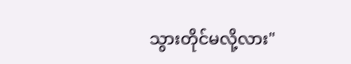သွားတိုင်မလို့လား"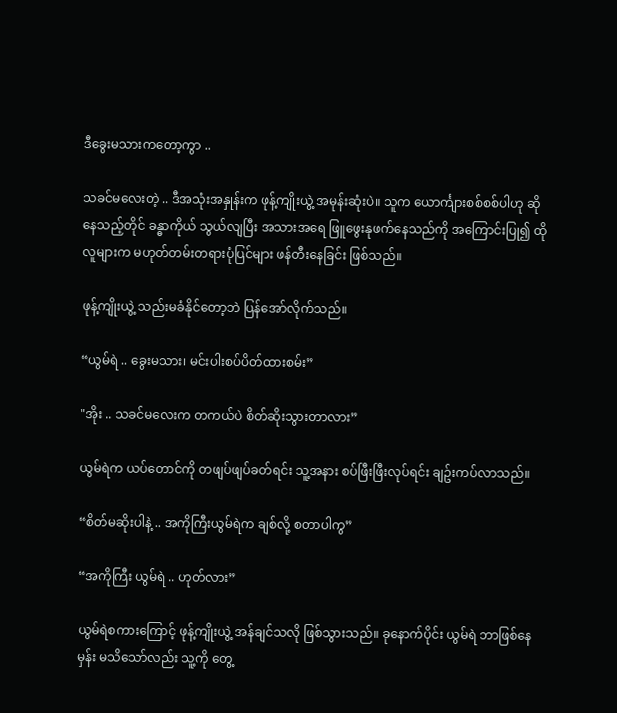ဒီခွေးမသားကတော့ကွာ ..

သခင်မလေးတဲ့ .. ဒီအသုံးအနှုန်းက ဖုန့်ကျိုးယွဲ့ အမုန်းဆုံးပဲ။ သူက ယောင်္ကျားစစ်စစ်ပါဟု ဆိုနေသည့်တိုင် ခန္ဓာကိုယ် သွယ်လျပြီး အသားအရေ ဖြူဖွေးနုဖက်နေသည်ကို အကြောင်းပြု၍ ထိုလူများက မဟုတ်တမ်းတရားပုံပြင်များ ဖန်တီးနေခြင်း ဖြစ်သည်။

ဖုန့်ကျိုးယွဲ့ သည်းမခံနိုင်တော့ဘဲ ပြန်အော်လိုက်သည်။

“ယွမ်ရဲ .. ခွေးမသား၊ မင်းပါးစပ်ပိတ်ထားစမ်း”

"အိုး .. သခင်မလေးက တကယ်ပဲ စိတ်ဆိုးသွားတာလား”

ယွမ်ရဲက ယပ်တောင်ကို တဖျပ်ဖျပ်ခတ်ရင်း သူ့အနား စပ်ဖြီးဖြီးလုပ်ရင်း ချဥ်းကပ်လာသည်။

“စိတ်မဆိုးပါနဲ့ .. အကိုကြီးယွမ်ရဲက ချစ်လို့ စတာပါကွ”

“အကိုကြီး ယွမ်ရဲ .. ဟုတ်လား”

ယွမ်ရဲစကားကြောင့် ဖုန့်ကျိုးယွဲ့ အန်ချင်သလို ဖြစ်သွားသည်။ ခုနောက်ပိုင်း ယွမ်ရဲ ဘာဖြစ်နေမှန်း မသိသော်လည်း သူ့ကို တွေ့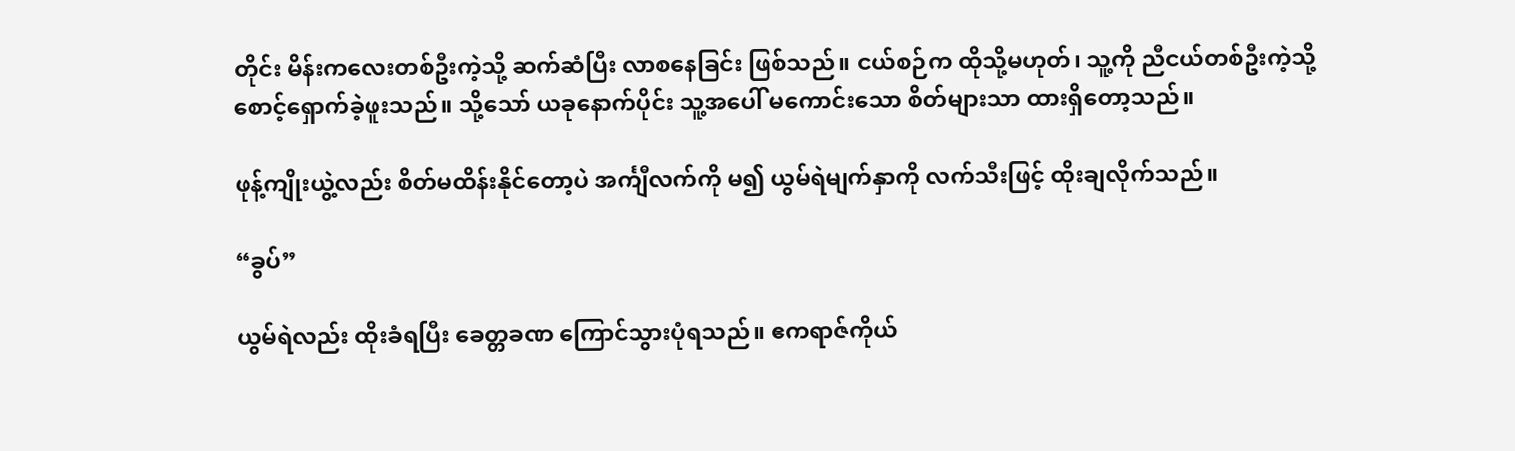တိုင်း မိန်းကလေးတစ်ဦးကဲ့သို့ ဆက်ဆံပြီး လာစနေခြင်း ဖြစ်သည်။ ငယ်စဉ်က ထိုသို့မဟုတ်၊ သူ့ကို ညီငယ်တစ်ဦးကဲ့သို့ စောင့်ရှောက်ခဲ့ဖူးသည်။ သို့သော် ယခုနောက်ပိုင်း သူ့အပေါ် မကောင်းသော စိတ်များသာ ထားရှိတော့သည်။

ဖုန့်ကျိုးယွဲ့လည်း စိတ်မထိန်းနိုင်တော့ပဲ အင်္ကျီလက်ကို မ၍ ယွမ်ရဲမျက်နှာကို လက်သီးဖြင့် ထိုးချလိုက်သည်။

“ခွပ်”

ယွမ်ရဲလည်း ထိုးခံရပြီး ခေတ္တခဏ ကြောင်သွားပုံရသည်။ ဧကရာဇ်ကိုယ်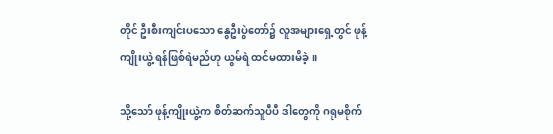တိုင် ဦးစီးကျင်းပသော နွေဦးပွဲတော်၌ လူအများရှေ့တွင် ဖုန့်ကျိုးယွဲ့ ရန်ဖြစ်ရဲမည်ဟု ယွမ်ရဲ ထင်မထားမိခဲ့။

သို့သော် ဖုန့်ကျိုးယွဲ့က စိတ်ဆက်သူပီပီ ဒါတွေကို ဂရုမစိုက်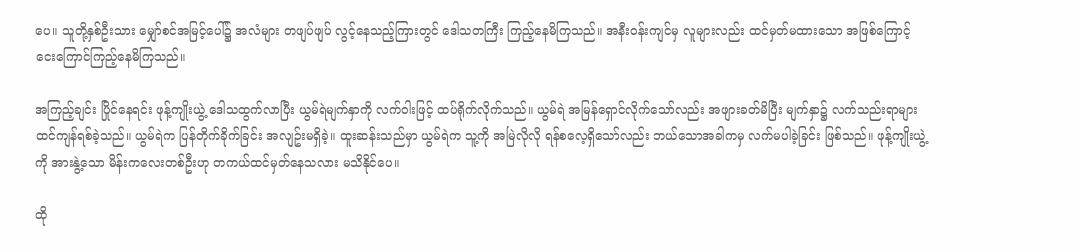ပေ။ သူတို့နှစ်ဦးသား မျှော်စင်အမြင့်ပေါ်၌ အလံများ တဖျပ်ဖျပ် လွင့်နေသည့်ကြားတွင် ဒေါသတကြီး ကြည့်နေမိကြသည်။ အနီးဝန်းကျင်မှ လူများလည်း ထင်မှတ်မထားသော အဖြစ်ကြောင့် ငေးကြောင်ကြည့်နေမိကြသည်။

အကြည့်ချင်း ပြိုင်နေရင်း ဖုန့်ကျိုးယွဲ့ ဒေါသထွက်လာပြီး ယွမ်ရဲမျက်နှာကို လက်ဝါးဖြင့် ထပ်ရိုက်လိုက်သည်။ ယွမ်ရဲ အမြန်ရှောင်လိုက်သော်လည်း အဖျားခတ်မိပြီး မျက်နှာ၌ လက်သည်းရာများ ထင်ကျန်ရစ်ခဲ့သည်။ ယွမ်ရဲက ပြန်တိုက်ခိုက်ခြင်း အလျဥ်းမရှိခဲ့။ ထူးဆန်းသည်မှာ ယွမ်ရဲက သူ့ကို အမြဲလိုလို ရန်စလေ့ရှိသော်လည်း ဘယ်သောအခါကမှ လက်မပါခဲ့ခြင်း ဖြစ်သည်။ ဖုန့်ကျိုးယွဲ့ကို အားနွဲ့သော မိန်းကလေးတစ်ဦးဟု တကယ်ထင်မှတ်နေသလား မသိနိုင်ပေ။

ထို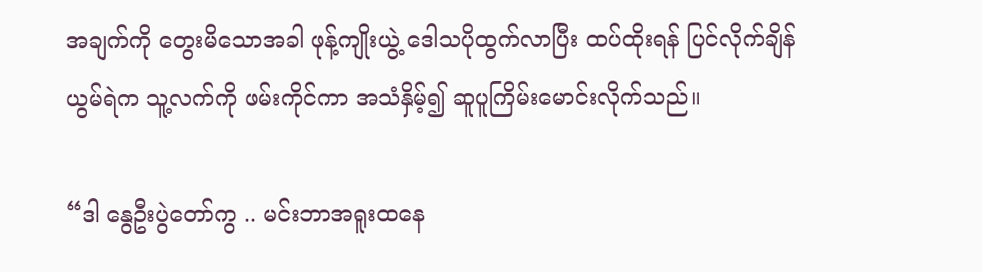အချက်ကို တွေးမိသောအခါ ဖုန့်ကျိုးယွဲ့ ဒေါသပိုထွက်လာပြီး ထပ်ထိုးရန် ပြင်လိုက်ချိန် ယွမ်ရဲက သူ့လက်ကို ဖမ်းကိုင်ကာ အသံနှိမ့်၍ ဆူပူကြိမ်းမောင်းလိုက်သည်။

“ဒါ နွေဦးပွဲတော်ကွ .. မင်းဘာအရူးထနေ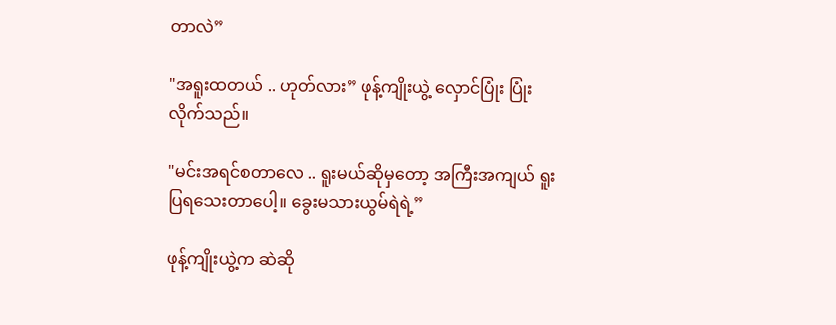တာလဲ”

"အရူးထတယ် .. ဟုတ်လား” ဖုန့်ကျိုးယွဲ့ လှောင်ပြုံး ပြုံးလိုက်သည်။

"မင်းအရင်စတာလေ .. ရူးမယ်ဆိုမှတော့ အကြီးအကျယ် ရူးပြရသေးတာပေါ့။ ခွေးမသားယွမ်ရဲရဲ့”

ဖုန့်ကျိုးယွဲ့က ဆဲဆို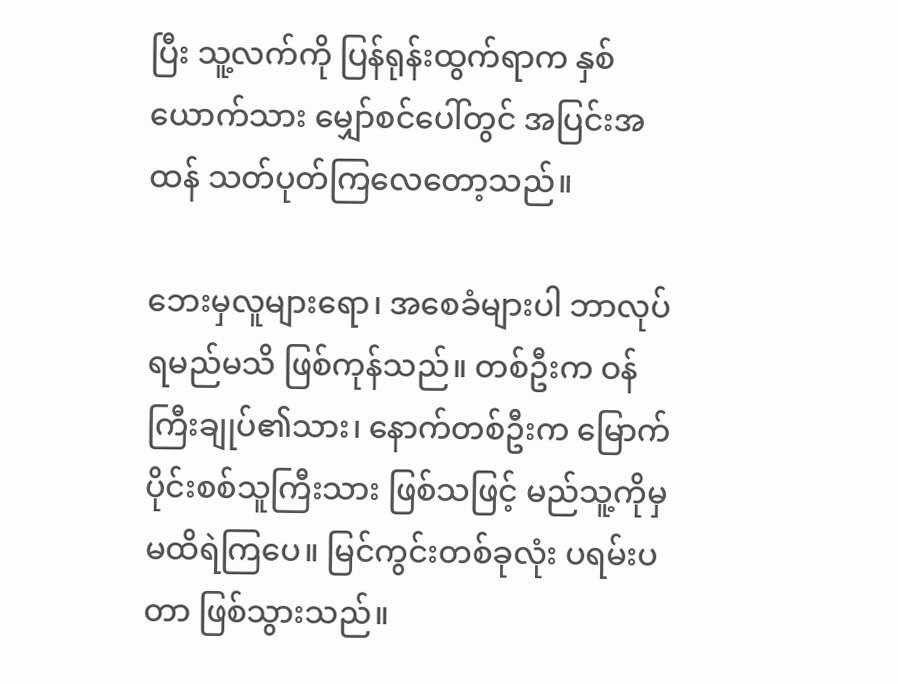ပြီး သူ့လက်ကို ပြန်ရုန်းထွက်ရာက နှစ်ယောက်သား မျှော်စင်ပေါ်တွင် အပြင်းအထန် သတ်ပုတ်ကြလေတော့သည်။

ဘေးမှလူများရော၊ အစေခံများပါ ဘာလုပ်ရမည်မသိ ဖြစ်ကုန်သည်။ တစ်ဦးက ဝန်ကြီးချုပ်၏သား၊ နောက်တစ်ဦးက မြောက်ပိုင်းစစ်သူကြီးသား ဖြစ်သဖြင့် မည်သူ့ကိုမှ မထိရဲကြပေ။ မြင်ကွင်းတစ်ခုလုံး ပရမ်းပတာ ဖြစ်သွားသည်။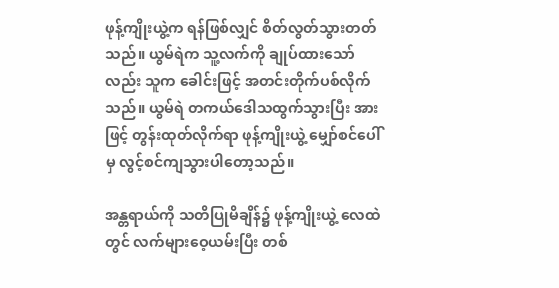ဖုန့်ကျိုးယွဲ့က ရန်ဖြစ်လျှင် စိတ်လွတ်သွားတတ်သည်။ ယွမ်ရဲက သူ့လက်ကို ချုပ်ထားသော်လည်း သူက ခေါင်းဖြင့် အတင်းတိုက်ပစ်လိုက်သည်။ ယွမ်ရဲ တကယ်ဒေါသထွက်သွားပြီး အားဖြင့် တွန်းထုတ်လိုက်ရာ ဖုန့်ကျိုးယွဲ့ မျှော်စင်ပေါ်မှ လွင့်စင်ကျသွားပါတော့သည်။

အန္တရာယ်ကို သတိပြုမိချိန်၌ ဖုန့်ကျိုးယွဲ့ လေထဲတွင် လက်များဝေ့ယမ်းပြီး တစ်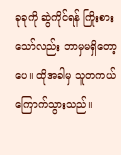ခုခုကို ဆွဲကိုင်ရန် ကြိုးစားသော်လည်း ဘာမှမရှိတော့ပေ။ ထိုအခါမှ သူတကယ်ကြောက်သွားသည်။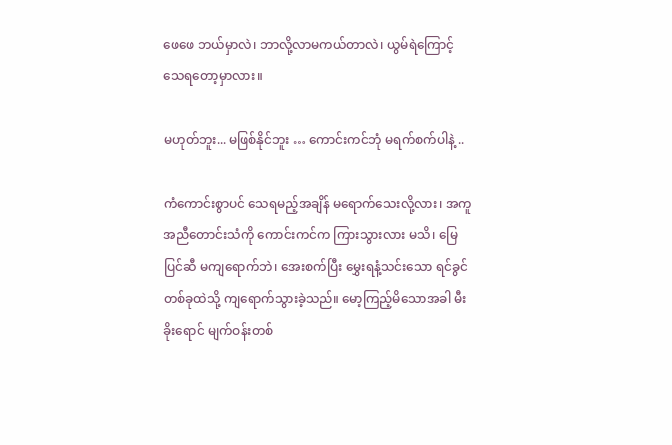ဖေဖေ ဘယ်မှာလဲ၊ ဘာလို့လာမကယ်တာလဲ၊ ယွမ်ရဲကြောင့် သေရတော့မှာလား။

မဟုတ်ဘူး... မဖြစ်နိုင်ဘူး … ကောင်းကင်ဘုံ မရက်စက်ပါနဲ့ ..

ကံကောင်းစွာပင် သေရမည့်အချိန် မရောက်သေးလို့လား၊ အကူအညီတောင်းသံကို ကောင်းကင်က ကြားသွားလား မသိ၊ မြေပြင်ဆီ မကျရောက်ဘဲ၊ အေးစက်ပြီး မွှေးရနံ့သင်းသော ရင်ခွင်တစ်ခုထဲသို့ ကျရောက်သွားခဲ့သည်။ မော့ကြည့်မိသောအခါ မီးခိုးရောင် မျက်ဝန်းတစ်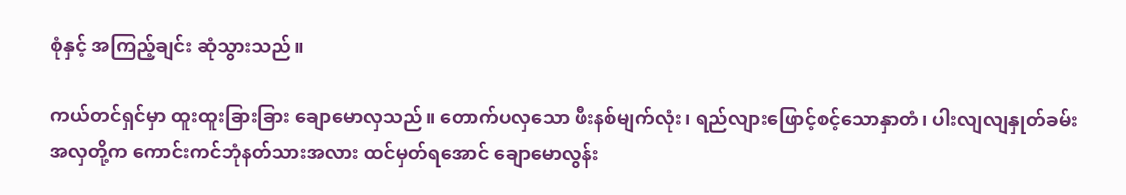စုံနှင့် အကြည့်ချင်း ဆုံသွားသည်။

ကယ်တင်ရှင်မှာ ထူးထူးခြားခြား ချောမောလှသည်။ တောက်ပလှသော ဖီးနစ်မျက်လုံး၊ ရည်လျားဖြောင့်စင့်သောနှာတံ၊ ပါးလျလျနှုတ်ခမ်းအလှတို့က ကောင်းကင်ဘုံနတ်သားအလား ထင်မှတ်ရအောင် ချောမောလွန်း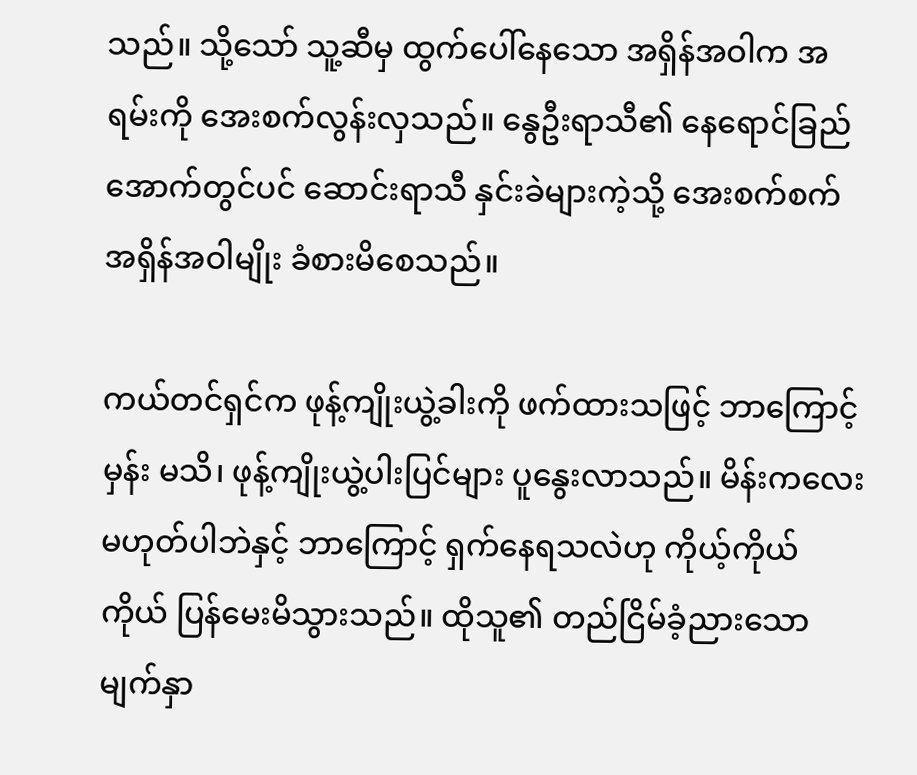သည်။ သို့သော် သူ့ဆီမှ ထွက်ပေါ်နေသော အရှိန်အဝါက အရမ်းကို အေးစက်လွန်းလှသည်။ နွေဦးရာသီ၏ နေရောင်ခြည်အောက်တွင်ပင် ဆောင်းရာသီ နှင်းခဲများကဲ့သို့ အေးစက်စက်အရှိန်အဝါမျိုး ခံစားမိစေသည်။

ကယ်တင်ရှင်က ဖုန့်ကျိုးယွဲ့ခါးကို ဖက်ထားသဖြင့် ဘာကြောင့်မှန်း မသိ၊ ဖုန့်ကျိုးယွဲ့ပါးပြင်များ ပူနွေးလာသည်။ မိန်းကလေး မဟုတ်ပါဘဲနှင့် ဘာကြောင့် ရှက်နေရသလဲဟု ကိုယ့်ကိုယ်ကိုယ် ပြန်မေးမိသွားသည်။ ထိုသူ၏ တည်ငြိမ်ခံ့ညားသော မျက်နှာ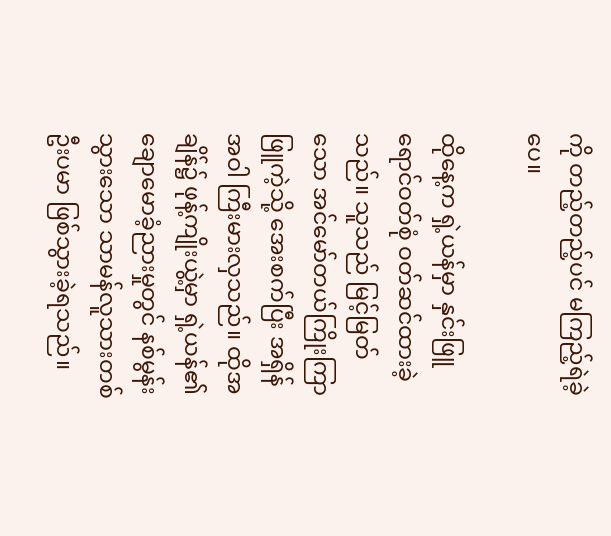ကို တည့်တည့်ပင် မကြည့်ရဲခဲ့ပေ။

ထိုနေ့က ရှဲ့ယန်မှာ နှင်းဖြူရောင်ဝတ်စုံ ဝတ်ဆင်ထားခဲ့သည်။ သူသည် မြင့်မြတ်သော အင်မော်တယ်ကြိုးကြာဖြူကဲ့သို့ အေးစက်ပြီး အရှိန်အဝါ ကြီးမားလှသည်။ ထိုအချိန်၌ ဖုန့်ကျိုးယွဲ့မှာ ရှဲ့ယန်၏ ချောမောခံ့ညားမှုတွင် နစ်မွန်းသွားသော သာမန်လူသားတစ်ဦးပမာ ဖြစ်သွားခဲ့ရသည်။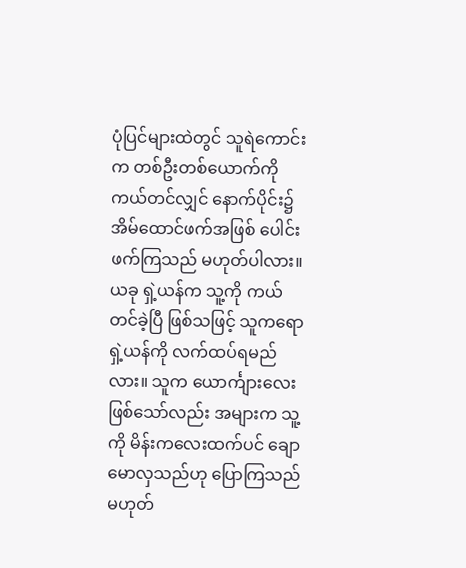ပုံပြင်များထဲတွင် သူရဲကောင်းက တစ်ဦးတစ်ယောက်ကို ကယ်တင်လျှင် နောက်ပိုင်း၌ အိမ်ထောင်ဖက်အဖြစ် ပေါင်းဖက်ကြသည် မဟုတ်ပါလား။ ယခု ရှဲ့ယန်က သူ့ကို ကယ်တင်ခဲ့ပြီ ဖြစ်သဖြင့် သူကရော ရှဲ့ယန်ကို လက်ထပ်ရမည်လား။ သူက ယောင်္ကျားလေး ဖြစ်သော်လည်း အများက သူ့ကို မိန်းကလေးထက်ပင် ချောမောလှသည်ဟု ပြောကြသည် မဟုတ်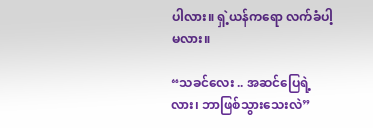ပါလား။ ရှဲ့ယန်ကရော လက်ခံပါ့မလား။

“သခင်လေး .. အဆင်ပြေရဲ့လား၊ ဘာဖြစ်သွားသေးလဲ”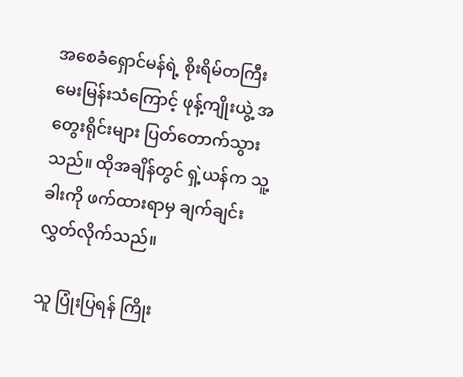အစေခံရှောင်မန်ရဲ့ စိုးရိမ်တကြီး မေးမြန်းသံကြောင့် ဖုန့်ကျိုးယွဲ့ အတွေးရိုင်းများ ပြတ်တောက်သွားသည်။ ထိုအချိန်တွင် ရှဲ့ယန်က သူ့ခါးကို ဖက်ထားရာမှ ချက်ချင်း လွှတ်လိုက်သည်။

သူ ပြုံးပြရန် ကြိုး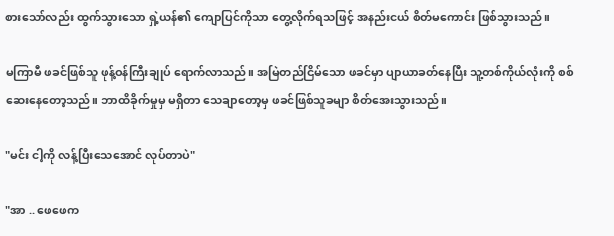စားသော်လည်း ထွက်သွားသော ရှဲ့ယန်၏ ကျောပြင်ကိုသာ တွေ့လိုက်ရသဖြင့် အနည်းငယ် စိတ်မကောင်း ဖြစ်သွားသည်။

မကြာမီ ဖခင်ဖြစ်သူ ဖုန့်ဝန်ကြီးချုပ် ရောက်လာသည်။ အမြဲတည်ငြိမ်သော ဖခင်မှာ ပျာယာခတ်နေပြီး သူ့တစ်ကိုယ်လုံးကို စစ်ဆေးနေတော့သည်။ ဘာထိခိုက်မှုမှ မရှိတာ သေချာတော့မှ ဖခင်ဖြစ်သူခမျာ စိတ်အေးသွားသည်။

"မင်း ငါ့ကို လန့်ပြီးသေအောင် လုပ်တာပဲ"

"အာ .. ဖေဖေက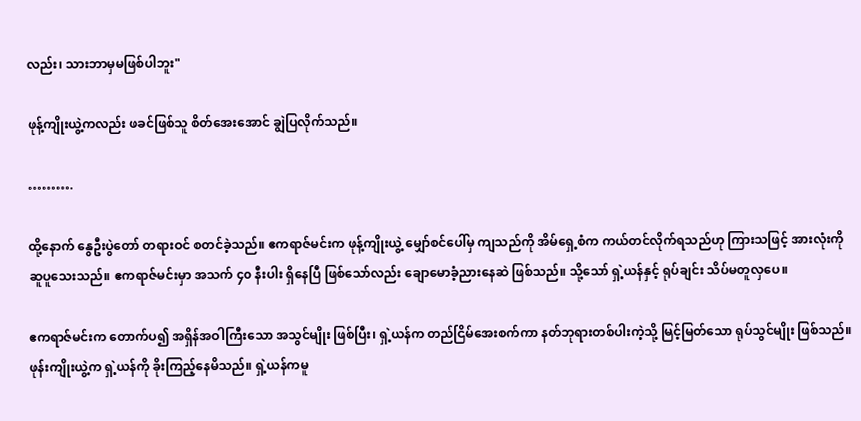လည်း၊ သားဘာမှမဖြစ်ပါဘူး"

ဖုန့်ကျိုးယွဲ့ကလည်း ဖခင်ဖြစ်သူ စိတ်အေးအောင် ချွဲပြလိုက်သည်။

……….

ထို့နောက် နွေဦးပွဲတော် တရားဝင် စတင်ခဲ့သည်။ ဧကရာဇ်မင်းက ဖုန့်ကျိုးယွဲ့ မျှော်စင်ပေါ်မှ ကျသည်ကို အိမ်ရှေ့စံက ကယ်တင်လိုက်ရသည်ဟု ကြားသဖြင့် အားလုံးကို ဆူပူသေးသည်။ ဧကရာဇ်မင်းမှာ အသက် ၄၀ နီးပါး ရှိနေပြီ ဖြစ်သော်လည်း ချောမောခံ့ညားနေဆဲ ဖြစ်သည်။ သို့သော် ရှဲ့ယန်နှင့် ရုပ်ချင်း သိပ်မတူလှပေ။

ဧကရာဇ်မင်းက တောက်ပ၍ အရှိန်အဝါကြီးသော အသွင်မျိုး ဖြစ်ပြီး၊ ရှဲ့ယန်က တည်ငြိမ်အေးစက်ကာ နတ်ဘုရားတစ်ပါးကဲ့သို့ မြင့်မြတ်သော ရုပ်သွင်မျိုး ဖြစ်သည်။ ဖုန်းကျိုးယွဲ့က ရှဲ့ယန်ကို ခိုးကြည့်နေမိသည်။ ရှဲ့ယန်ကမူ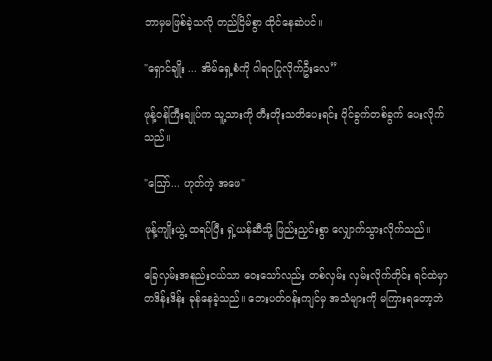ဘာမှမဖြစ်ခဲ့သလို တည်ငြိမ်စွာ ထိုင်နေဆဲပင်။

"ရှောင်ချိုး ... အိမ်ရှေ့စံကို ဂါရဝပြုလိုက်ဦးလေ”

ဖုန့်ဝန်ကြီးချုပ်က သူ့သားကို တီးတိုးသတိပေးရင်း ဝိုင်ခွက်တစ်ခွက် ပေးလိုက်သည်။

"ဪ... ဟုတ်ကဲ့ အဖေ"

ဖုန့်ကျိုးယွဲ့ ထရပ်ပြီး ရှဲ့ယန်ဆီသို့ ဖြည်းညှင်းစွာ လျှောက်သွားလိုက်သည်။

ခြေလှမ်းအနည်းငယ်သာ ဝေးသော်လည်း တစ်လှမ်း လှမ်းလိုက်တိုင်း ရင်ထဲမှာ တဒိန်းဒိန်း ခုန်နေခဲ့သည်။ ဘေးပတ်ဝန်းကျင်မှ အသံများကို မကြားရတော့ဘဲ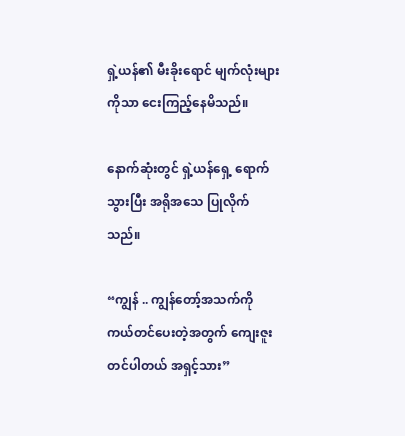ရှဲ့ယန်၏ မီးခိုးရောင် မျက်လုံးများကိုသာ ငေးကြည့်နေမိသည်။

နောက်ဆုံးတွင် ရှဲ့ယန်ရှေ့ ရောက်သွားပြီး အရိုအသေ ပြုလိုက်သည်။

“ကျွန် .. ကျွန်တော့်အသက်ကို ကယ်တင်ပေးတဲ့အတွက် ကျေးဇူးတင်ပါတယ် အရှင့်သား”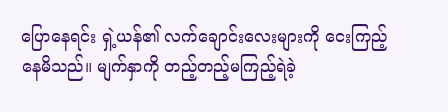ပြောနေရင်း ရှဲ့ယန်၏ လက်ချောင်းလေးများကို ငေးကြည့်နေမိသည်။ မျက်နှာကို တည့်တည့်မကြည့်ရဲခဲ့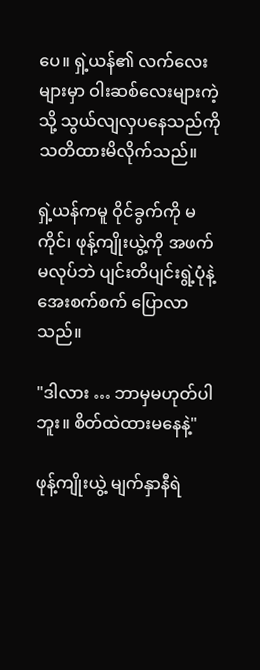ပေ။ ရှဲ့ယန်၏ လက်လေးများမှာ ဝါးဆစ်လေးများကဲ့သို့ သွယ်လျလှပနေသည်ကို သတိထားမိလိုက်သည်။

ရှဲ့ယန်ကမူ ဝိုင်ခွက်ကို မကိုင်၊ ဖုန့်ကျိုးယွဲ့ကို အဖက်မလုပ်ဘဲ ပျင်းတိပျင်းရွဲ့ပုံနဲ့ အေးစက်စက် ပြောလာသည်။

"ဒါလား … ဘာမှမဟုတ်ပါဘူး။ စိတ်ထဲထားမနေနဲ့"

ဖုန့်ကျိုးယွဲ့ မျက်နှာနီရဲ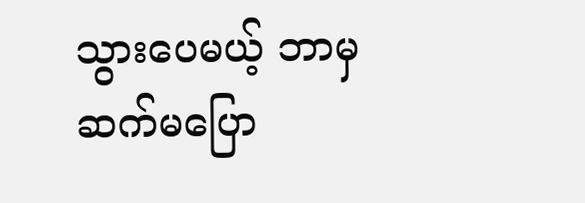သွားပေမယ့် ဘာမှ ဆက်မပြော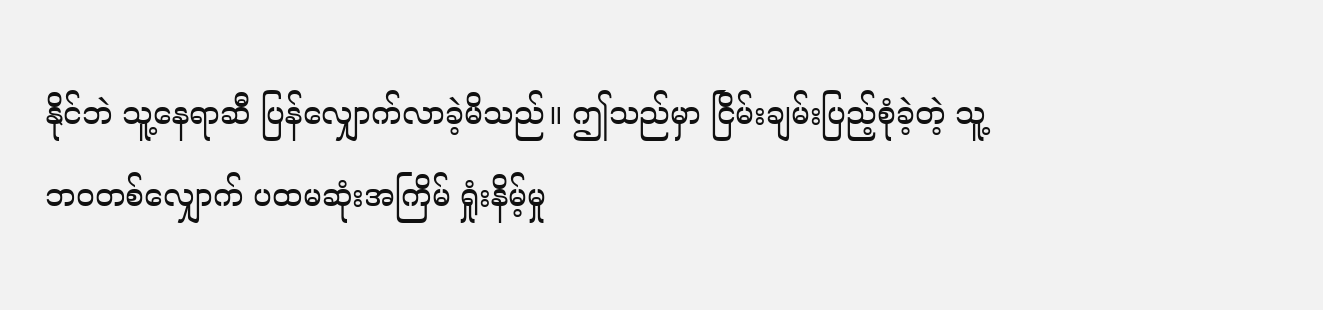နိုင်ဘဲ သူ့နေရာဆီ ပြန်လျှောက်လာခဲ့မိသည်။ ဤသည်မှာ ငြိမ်းချမ်းပြည့်စုံခဲ့တဲ့ သူ့ဘဝတစ်လျှောက် ပထမဆုံးအကြိမ် ရှုံးနိမ့်မှု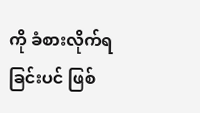ကို ခံစားလိုက်ရခြင်းပင် ဖြစ်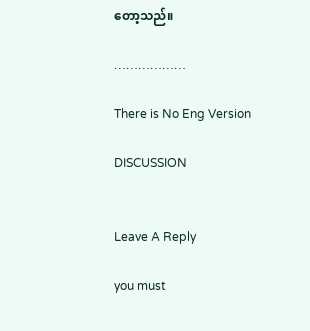တော့သည်။

………………

There is No Eng Version

DISCUSSION


Leave A Reply

you must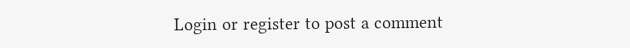Login or register to post a comment